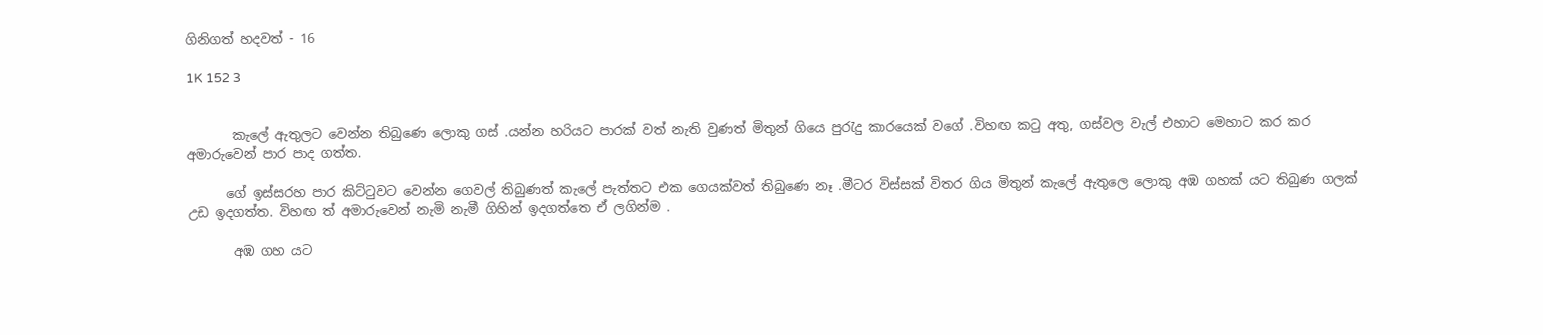ගිනිගත් හදවත් - 16

1K 152 3


       කැලේ ඇතුලට වෙන්න තිබුණෙ ලොකු ගස් .යන්න හරියට පාරක් වත් නැති වුණත් මිතුන් ගියෙ පුරැදු කාරයෙක් වගේ .විහඟ කටු අතු, ගස්වල වැල් එහාට මෙහාට කර කර අමාරුවෙන් පාර පාද ගත්ත.

      ගේ ඉස්සරහ පාර කිට්ටුවට වෙන්න ගෙවල් තිබුණත් කැලේ පැත්තට එක ගෙයක්වත් තිබුණෙ නෑ .මීටර විස්සක් විතර ගිය මිතුන් කැලේ ඇතුලෙ ලොකු අඹ ගහක් යට තිබුණ ගලක් උඩ ඉදගත්ත. විහඟ ත් අමාරුවෙන් නැමි නැමී ගිහින් ඉදගත්තෙ ඒ ලගින්ම .

       අඹ ගහ යට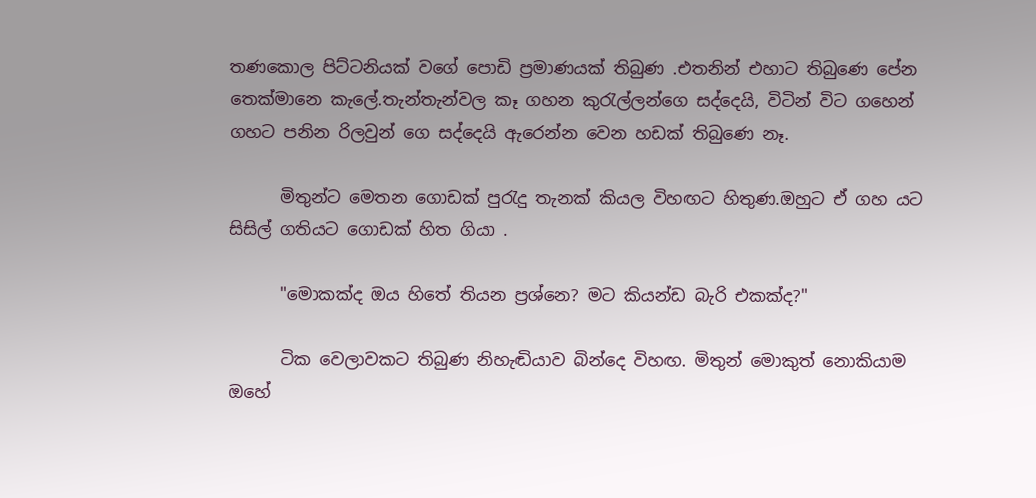තණකොල පිට්ටනියක් වගේ පොඩි ප්‍රමාණයක් තිබුණ .එතනින් එහාට තිබුණෙ පේන තෙක්මානෙ කැලේ.තැන්තැන්වල කෑ ගහන කුරැල්ලන්ගෙ සද්දෙයි, විටින් විට ගහෙන් ගහට පනින රිලවුන් ගෙ සද්දෙයි ඇරෙන්න වෙන හඩක් තිබුණෙ නෑ.

      මිතුන්ට මෙතන ගොඩක් පුරැදු තැනක් කියල විහඟට හිතුණ.ඔහුට ඒ ගහ යට සිසිල් ගතියට ගොඩක් හිත ගියා .

      "මොකක්ද ඔය හිතේ තියන ප්‍රශ්නෙ? මට කියන්ඩ බැරි එකක්ද?"

      ටික වෙලාවකට තිබුණ නිහැඬියාව බින්දෙ විහඟ. මිතුන් මොකුත් නොකියාම ඔහේ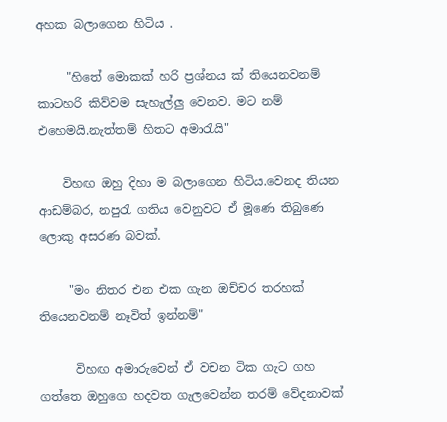අහක බලාගෙන හිටිය .

     "හිතේ මොකක් හරි ප්‍රශ්නය ක් තියෙනවනම් කාටහරි කිව්වම සැහැල්ලු වෙනව. මට නම් එහෙමයි.නැත්තම් හිතට අමාරැයි"

    විහඟ ඔහු දිහා ම බලාගෙන හිටිය.වෙනද තියන ආඩම්බර, නපුරැ ගතිය වෙනුවට ඒ මූණෙ තිබුණෙ ලොකු අසරණ බවක්.

     "මං නිතර එන එක ගැන ඔච්චර තරහක් තියෙනවනම් නෑවිත් ඉන්නම්"

      විහඟ අමාරුවෙන් ඒ වචන ටික ගැට ගහ ගත්තෙ ඔහුගෙ හදවත ගැලවෙන්න තරම් වේදනාවක්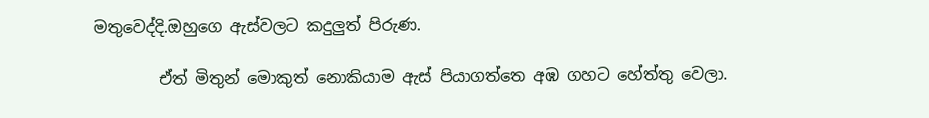මතුවෙද්දි.ඔහුගෙ ඇස්වලට කදුලුත් පිරුණ.

        ඒත් මිතුන් මොකුත් නොකියාම ඇස් පියාගත්තෙ අඹ ගහට හේත්තු වෙලා.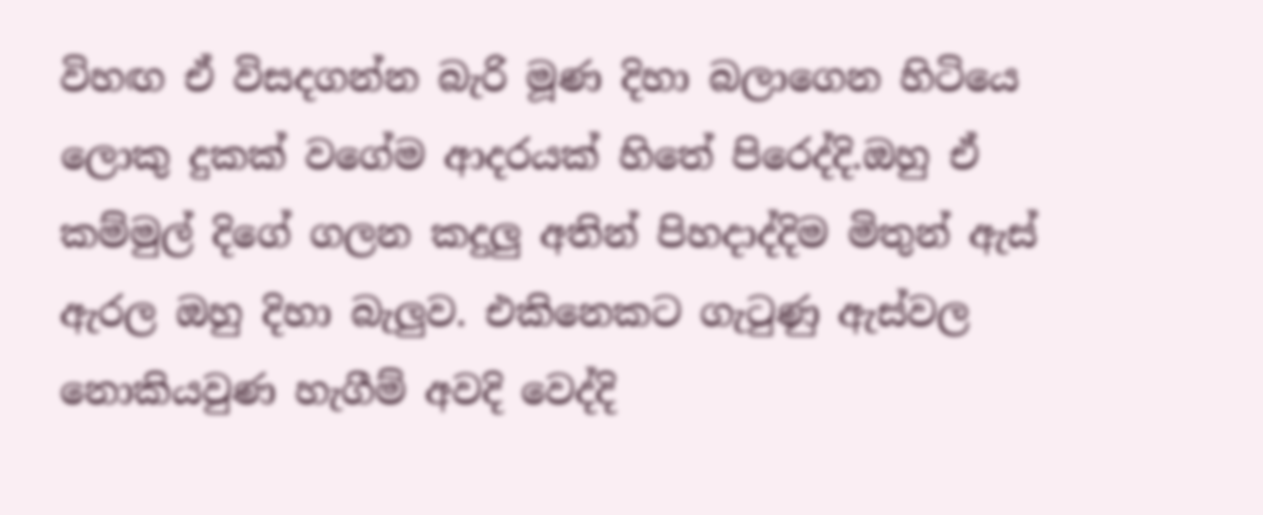විහඟ ඒ විසදගන්න බැරි මූණ දිහා බලාගෙන හිටියෙ ලොකු දුකක් වගේම ආදරයක් හිතේ පිරෙද්දි.ඔහු ඒ කම්මුල් දිගේ ගලන කදුලු අතින් පිහදාද්දිම මිතුන් ඇස් ඇරල ඔහු දිහා බැලුව. එකිනෙකට ගැටුණු ඇස්වල නොකියවුණ හැගීම් අවදි වෙද්දි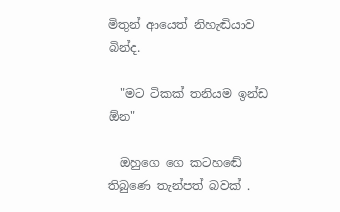මිතුන් ආයෙත් නිහැඬියාව බින්ද.

  "මට ටිකක් තනියම ඉන්ඩ ඕන"

  ඔහුගෙ ගෙ කටහඬේ තිබුණෙ තැන්පත් බවක් .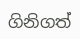ගිනිගත්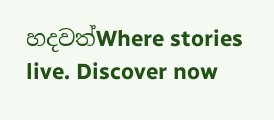හදවත්Where stories live. Discover now